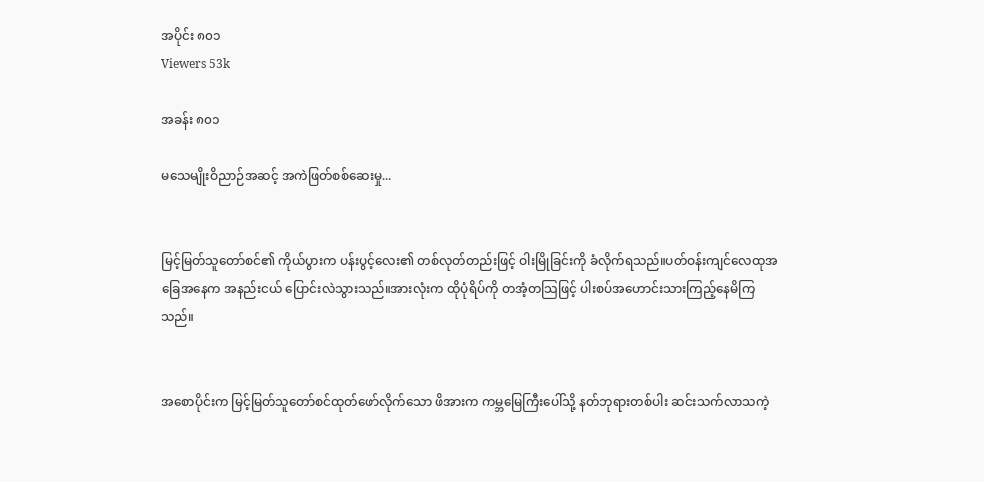အပိုင်း ၈၀၁
Viewers 53k

အခန်း ၈၀၁

မသေမျိုးဝိညာဉ်အဆင့် အကဲဖြတ်စစ်ဆေးမှု...


မြင့်မြတ်သူတော်စင်၏ ကိုယ်ပွားက ပန်းပွင့်လေး၏ တစ်လုတ်တည်းဖြင့် ဝါးမြိုခြင်းကို ခံလိုက်ရသည်။ပတ်ဝန်းကျင်လေထုအခြေအနေက အနည်းငယ် ပြောင်းလဲသွားသည်။အားလုံးက ထိုပုံရိပ်ကို တအံ့တသြဖြင့် ပါးစပ်အဟောင်းသားကြည့်နေမိကြသည်။


အစောပိုင်းက မြင့်မြတ်သူတော်စင်ထုတ်ဖော်လိုက်သော ဖိအားက ကမ္ဘမြေကြီးပေါ်သို့ နတ်ဘုရားတစ်ပါး ဆင်းသက်လာသကဲ့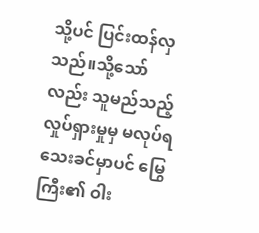သို့ပင် ပြင်းထန်လှသည်။သို့သော်လည်း သူမည်သည့် လှုပ်ရှားမှုမှ မလုပ်ရသေးခင်မှာပင် မြွေကြီး၏ ဝါး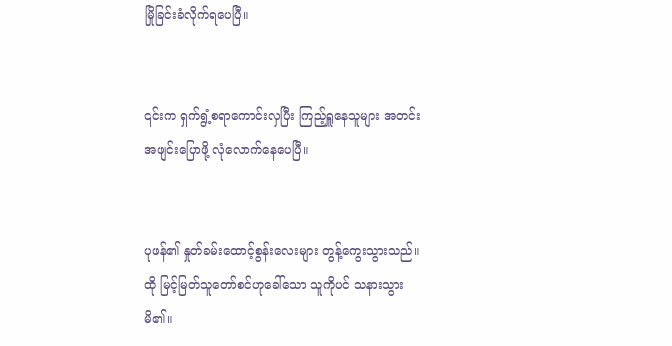မြိုခြင်းခံလိုက်ရပေပြီ။


၎င်းက ရှက်ရွံ့စရာကောင်းလှပြီး ကြည့်ရှူနေသူများ အတင်းအဖျင်းပြောဖို့ လုံလောက်နေပေပြီ။


ပုဖန်၏ နှုတ်ခမ်းထောင့်စွန်းလေးများ တွန့်ကွေးသွားသည်။ထို မြင့်မြတ်သူတော်စင်ဟုခေါ်သော သူကိုပင် သနားသွားမိ၏။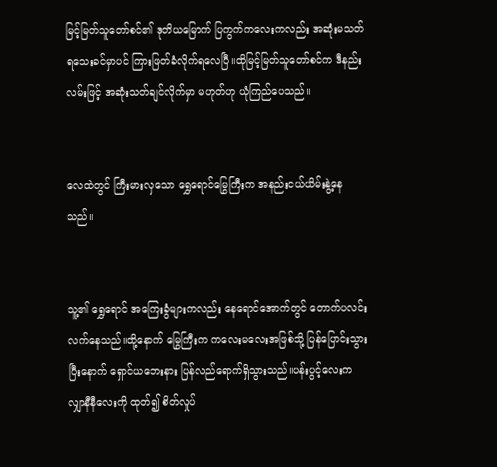မြင့်မြတ်သူတော်စင်၏ ဒုတိယမြောက် ပြကွက်ကလေးကလည်း အဆုံးမသတ်ရသေးခင်မှာပင် ကြားဖြတ်ခံလိုက်ရလေပြီ။ထိုမြင့်မြတ်သူတော်စင်က ဒီနည်းလမ်းဖြင့် အဆုံးသတ်ချင်လိုက်မှာ မဟုတ်ဟု ယုံကြည်ပေသည်။


လေထဲတွင် ကြီးမားလှသော ရွှေရောင်မြွေကြီးက အနည်းငယ်ယိမ်းနွဲ့နေသည်။


သူ့၏ ရွှေရောင် အကြေးခွံများကလည်း နေရောင်အောက်တွင် တောက်ပလင်းလက်နေသည်။ထို့နောက် မြွေကြီးက ကလေးမလေးအဖြစ်သို့ ပြန်ပြောင်းသွားပြီးနောက် ရှောင်ယဘေးနား ပြန်လည်ရောက်ရှိသွားသည်။ပန်းပွင့်လေးက လျှာနီနီလေးကို ထုတ်၍ စိတ်လှုပ်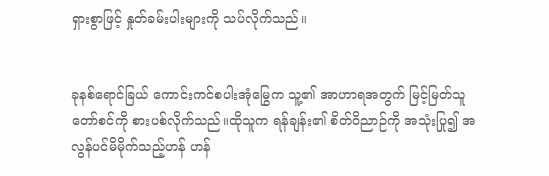ရှားစွာဖြင့် နှုတ်ခမ်းပါးများကို သပ်လိုက်သည်။


ခုနစ်ရောင်ခြယ် ကောင်းကင်စပါးအုံမြွေက သူ့၏ အာဟာရအတွက် မြင့်မြတ်သူတော်စင်ကို စားပစ်လိုက်သည်။ထိုသူက ရန်ချန်း၏ စိတ်ဝိညာဉ်ကို အသုံးပြု၍ အလွန်ပင်မိမိုက်သည့်ဟန် ဟန်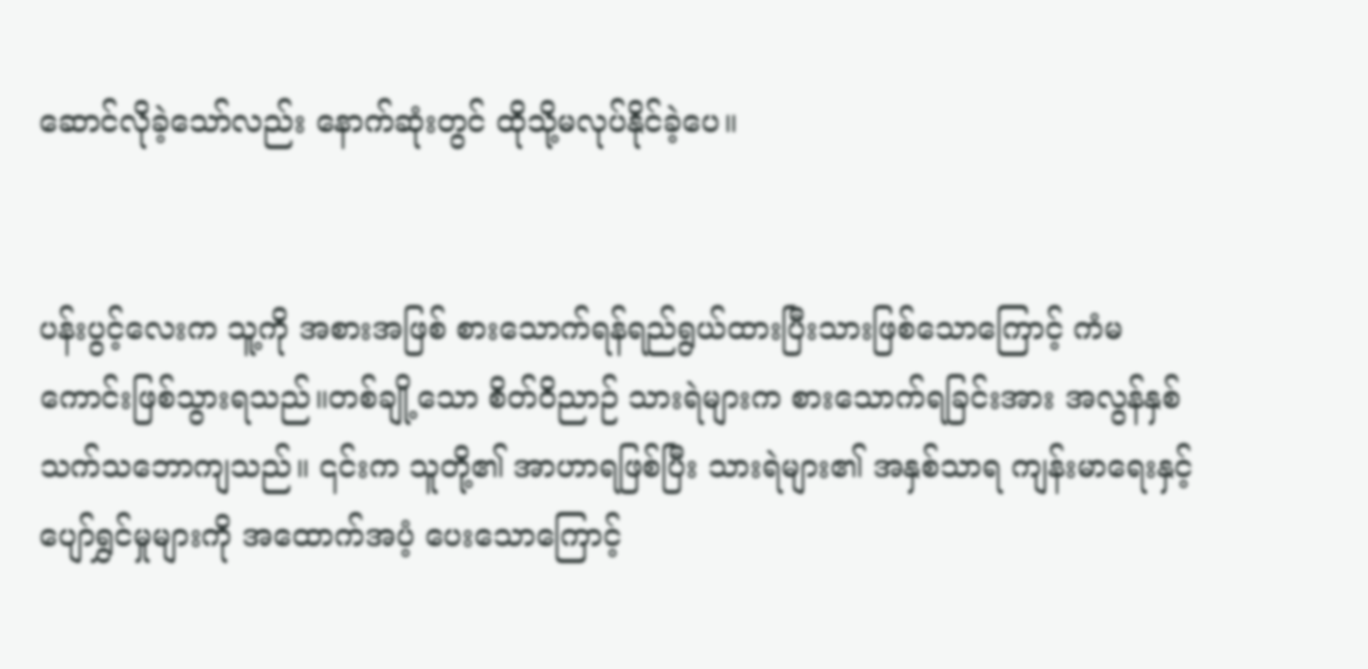ဆောင်လိုခဲ့သော်လည်း နောက်ဆုံးတွင် ထိုသို့မလုပ်နိုင်ခဲ့ပေ။


ပန်းပွင့်လေးက သူ့ကို အစားအဖြစ် စားသောက်ရန်ရည်ရွယ်ထားပြီးသားဖြစ်သောကြောင့် ကံမကောင်းဖြစ်သွားရသည်။တစ်ချို့သော စိတ်ဝိညာဉ် သားရဲများက စားသောက်ရခြင်းအား အလွန်နှစ်သက်သဘောကျသည်။ ၎င်းက သူတို့၏ အာဟာရဖြစ်ပြီး သားရဲများ၏ အနှစ်သာရ ကျန်းမာရေးနှင့် ပျော်ရွှင်မှုများကို အထောက်အပံ့ ပေးသောကြောင့်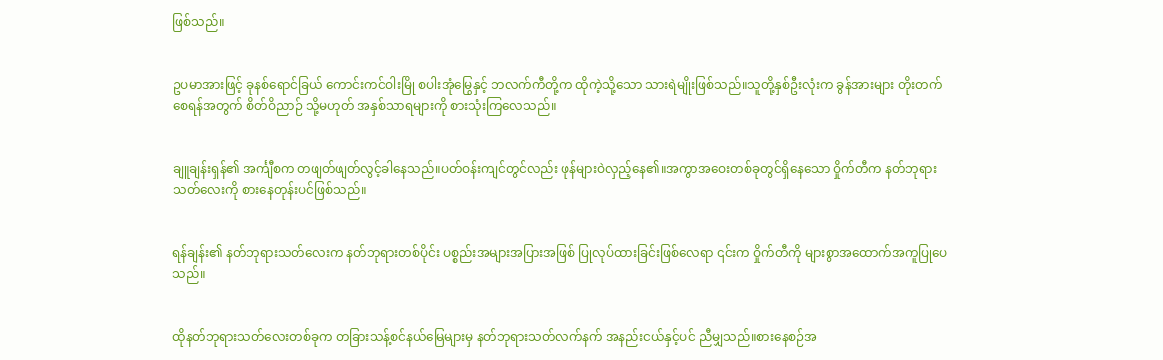ဖြစ်သည်။


ဥပမာအားဖြင့် ခုနစ်ရောင်ခြယ် ကောင်းကင်ဝါးမြို စပါးအုံမြွေနှင့် ဘလက်ကီတို့က ထိုကဲ့သို့သော သားရဲမျိုးဖြစ်သည်။သူတို့နှစ်ဦးလုံးက ခွန်အားများ တိုးတက်စေရန်အတွက် စိတ်ဝိညာဉ် သို့မဟုတ် အနှစ်သာရများကို စားသုံးကြလေသည်။


ချူချန်းရှန်၏ အင်္ကျီစက တဖျတ်ဖျတ်လွင့်ခါနေသည်။ပတ်ဝန်းကျင်တွင်လည်း ဖုန်များဝဲလှည့်နေ၏။အကွာအဝေးတစ်ခုတွင်ရှိနေသော ဝှိုက်တီက နတ်ဘုရားသတ်လေးကို စားနေတုန်းပင်ဖြစ်သည်။


ရန်ချန်း၏ နတ်ဘုရားသတ်လေးက နတ်ဘုရားတစ်ပိုင်း ပစ္စည်းအများအပြားအဖြစ် ပြုလုပ်ထားခြင်းဖြစ်လေရာ ၎င်းက ဝှိုက်တီကို များစွာအထောက်အကူပြုပေသည်။


ထိုနတ်ဘုရားသတ်လေးတစ်ခုက တခြားသန့်စင်နယ်မြေများမှ နတ်ဘုရားသတ်လက်နက် အနည်းငယ်နှင့်ပင် ညီမျှသည်။စားနေစဉ်အ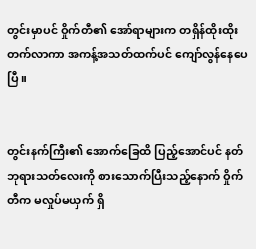တွင်းမှာပင် ဝှိုက်တီ၏ အော်ရာများက တရှိန်ထိုးထိုးတက်လာကာ အကန့်အသတ်ထက်ပင် ကျော်လွန်နေပေပြီ။


တွင်းနက်ကြီး၏ အောက်ခြေထိ ပြည့်အောင်ပင် နတ်ဘုရားသတ်လေးကို စားသောက်ပြီးသည့်နောက် ဝှိုက်တီက မလှုပ်မယှက် ရှိ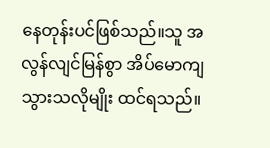နေတုန်းပင်ဖြစ်သည်။သူ အလွန်လျင်မြန်စွာ အိပ်မောကျသွားသလိုမျိုး ထင်ရသည်။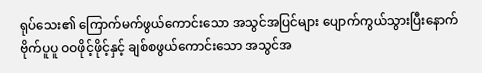ရုပ်သေး၏ ကြောက်မက်ဖွယ်ကောင်းသော အသွင်အပြင်များ ပျောက်ကွယ်သွားပြီးနောက် ဗိုက်ပူပူ ဝဝဖိုင့်ဖိုင့်နှင့် ချစ်စဖွယ်ကောင်းသော အသွင်အ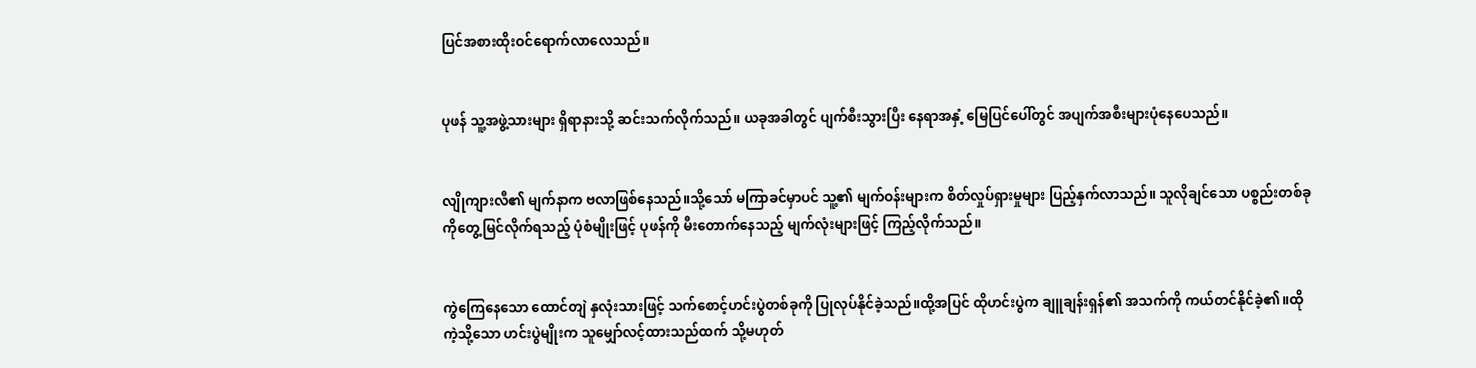ပြင်အစားထိုးဝင်ရောက်လာလေသည်။


ပုဖန် သူ့အဖွဲ့သားများ ရှိရာနားသို့ ဆင်းသက်လိုက်သည်။ ယခုအခါတွင် ပျက်စီးသွားပြီး နေရာအနှံ့ မြေပြင်ပေါ်တွင် အပျက်အစီးများပုံနေပေသည်။


လျိုကျားလီ၏ မျက်နာက ဗလာဖြစ်နေသည်။သို့သော် မကြာခင်မှာပင် သူ့၏ မျက်ဝန်းများက စိတ်လှုပ်ရှားမှုများ ပြည့်နှက်လာသည်။ သူလိုချင်သော ပစ္စည်းတစ်ခုကိုတွေ့မြင်လိုက်ရသည့် ပုံစံမျိုးဖြင့် ပုဖန်ကို မီးတောက်နေသည့် မျက်လုံးများဖြင့် ကြည့်လိုက်သည်။


ကွဲကြေနေသော ထောင်တျဲ နှလုံးသားဖြင့် သက်စောင့်ဟင်းပွဲတစ်ခုကို ပြုလုပ်နိုင်ခဲ့သည်။ထို့အပြင် ထိုဟင်းပွဲက ချူချန်းရှန်၏ အသက်ကို ကယ်တင်နိုင်ခဲ့၏။ထိုကဲ့သို့သော ဟင်းပွဲမျိုးက သူမျှော်လင့်ထားသည်ထက် သို့မဟုတ်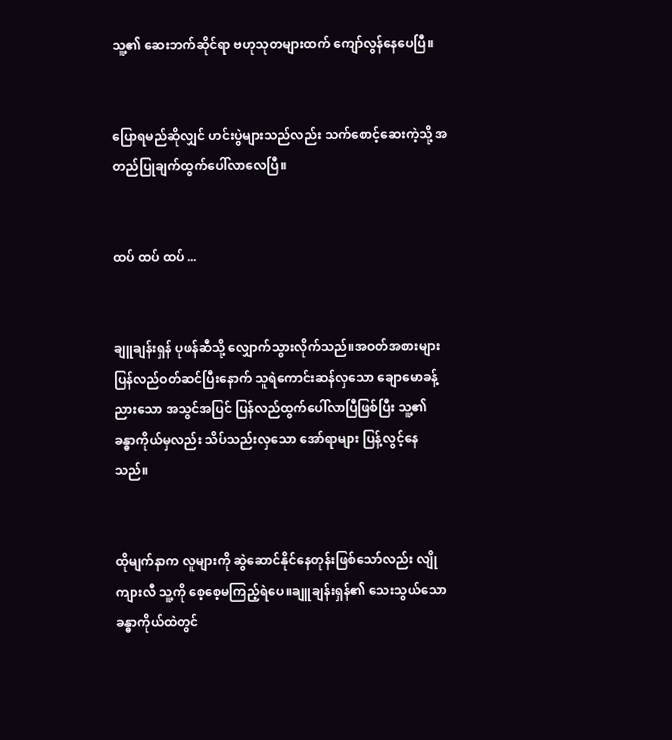သူ့၏ ဆေးဘက်ဆိုင်ရာ ဗဟုသုတများထက် ကျော်လွန်နေပေပြီ။


ပြောရမည်ဆိုလျှင် ဟင်းပွဲများသည်လည်း သက်စောင့်ဆေးကဲ့သို့ အတည်ပြုချက်ထွက်ပေါ်လာလေပြီ။


ထပ် ထပ် ထပ် ...


ချူချန်းရှန် ပုဖန်ဆီသို့ လျှောက်သွားလိုက်သည်။အဝတ်အစားများ ပြန်လည်ဝတ်ဆင်ပြီးနောက် သူရဲကောင်းဆန်လှသော ချောမောခန့်ညားသော အသွင်အပြင် ပြန်လည်ထွက်ပေါ်လာပြီဖြစ်ပြီး သူ့၏ ခန္ဓာကိုယ်မှလည်း သိပ်သည်းလှသော အော်ရာများ ပြန့်လွင့်နေသည်။


ထိုမျက်နာက လူများကို ဆွဲဆောင်နိုင်နေတုန်းဖြစ်သော်လည်း လျိုကျားလီ သူ့ကို စေ့စေ့မကြည့်ရဲပေ။ချူချန်းရှန်၏ သေးသွယ်သော ခန္ဓာကိုယ်ထဲတွင်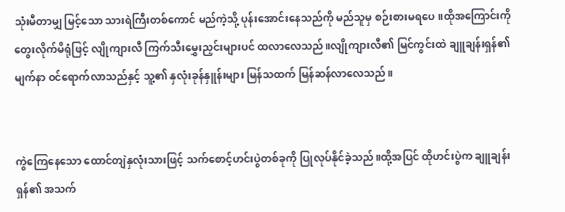သုံးမီတာမျှ မြင့်သော သားရဲကြီးတစ်ကောင် မည်ကဲ့သို့ ပုန်းအောင်းနေသည်ကို မည်သူမှ စဉ်းစားမရပေ။ထိုအကြောင်းကို တွေးလိုက်မိရုံဖြင့် လျိုကျားလီ ကြက်သီးမွှေးညှင်းများပင် ထလာလေသည်။လျိုကျားလီ၏ မြင်ကွင်းထဲ ချူချန်းရှန်၏ မျက်နာ ဝင်ရောက်လာသည်နှင့် သူ့၏ နှလုံးခုန်နှူန်းများ မြန်သထက် မြန်ဆန်လာလေသည်။


ကွဲကြေနေသော ထောင်တျဲနှလုံးသားဖြင့် သက်စောင့်ဟင်းပွဲတစ်ခုကို ပြုလုပ်နိုင်ခဲ့သည်။ထို့အပြင် ထိုဟင်းပွဲက ချူချန်းရှန်၏ အသက်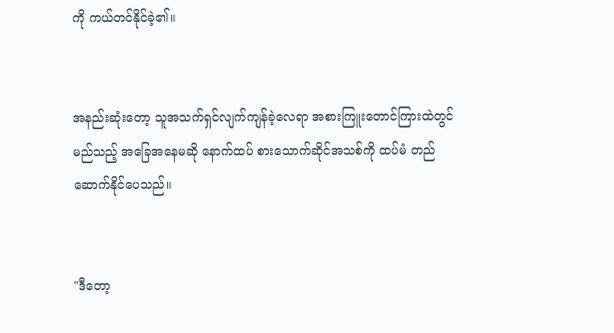ကို ကယ်တင်နိုင်ခဲ့၏။


အနည်းဆုံးတော့ သူအသက်ရှင်လျက်ကျန်ခဲ့လေရာ အစားကြူးတောင်ကြားထဲတွင် မည်သည့် အခြေအနေမဆို နောက်ထပ် စားသောက်ဆိုင်အသစ်ကို ထပ်မံ တည်ဆောက်နိုင်ပေသည်။


"ဒီတော့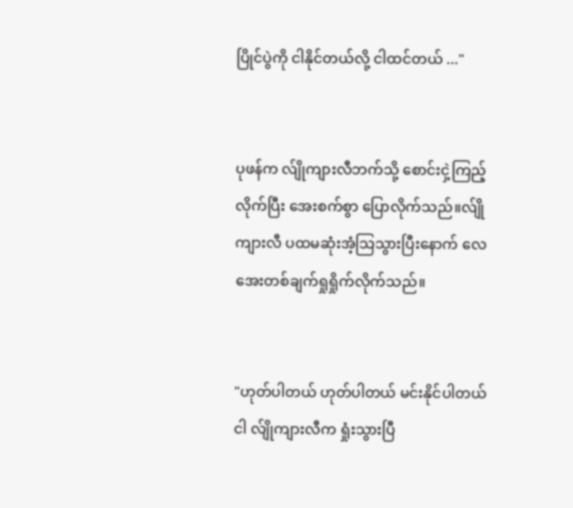ပြိုင်ပွဲကို ငါနိုင်တယ်လို့ ငါထင်တယ် ..."


ပုဖန်က လ်ျိုကျားလီဘက်သို့ စောင်းငှဲ့ကြည့်လိုက်ပြီး အေးစက်စွာ ပြောလိုက်သည်။လ်ျိုကျားလီ ပထမဆုံးအံ့သြသွားပြီးနောက် လေအေးတစ်ချက်ရှုရှိုက်လိုက်သည်။


"ဟုတ်ပါတယ် ဟုတ်ပါတယ် မင်းနိုင်ပါတယ် ငါ လ်ျိုကျားလီက ရှုံးသွားပြီ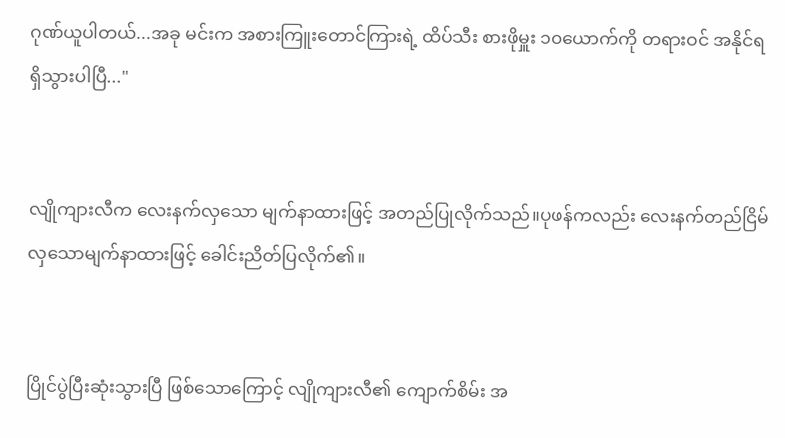ဂုဏ်ယူပါတယ်...အခု မင်းက အစားကြူးတောင်ကြားရဲ့ ထိပ်သီး စားဖိုမှူး ၁၀ယောက်ကို တရားဝင် အနိုင်ရရှိသွားပါပြီ..."


လျိုကျားလီက လေးနက်လှသော မျက်နာထားဖြင့် အတည်ပြုလိုက်သည်။ပုဖန်ကလည်း လေးနက်တည်ငြိမ်လှသောမျက်နာထားဖြင့် ခေါင်းညိတ်ပြလိုက်၏။


ပြိုင်ပွဲပြီးဆုံးသွားပြီ ဖြစ်သောကြောင့် လျိုကျားလီ၏ ကျောက်စိမ်း အ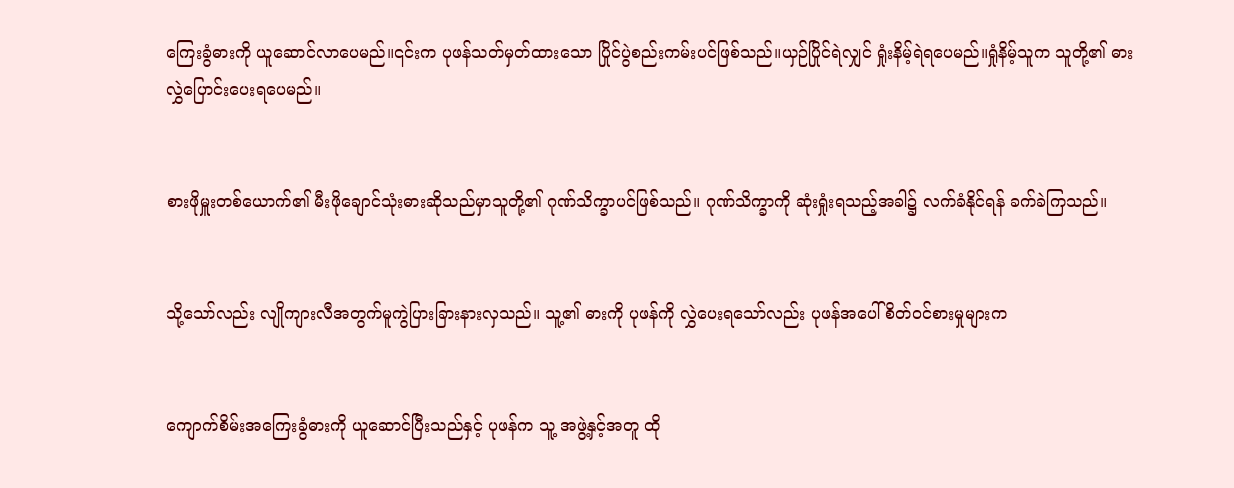ကြေးခွံဓားကို ယူဆောင်လာပေမည်။၎င်းက ပုဖန်သတ်မှတ်ထားသော ပြိုင်ပွဲစည်းကမ်းပင်ဖြစ်သည်။ယှဉ်ပြိုင်ရဲလျှင် ရှုံးနိမ့်ရဲရပေမည်။ရှုံနိမ့်သူက သူတို့၏ ဓား လွှဲပြောင်းပေးရပေမည်။


စားဖိုမှူးတစ်ယောက်၏ မီးဖိုချောင်သုံးဓားဆိုသည်မှာသူတို့၏ ဂုဏ်သိက္ခာပင်ဖြစ်သည်။ ဂုဏ်သိက္ခာကို ဆုံးရှုံးရသည့်အခါ၌ လက်ခံနိုင်ရန် ခက်ခဲကြသည်။


သို့သော်လည်း လျိုကျားလီအတွက်မူကွဲပြားခြားနားလှသည်။ သူ့၏ ဓားကို ပုဖန်ကို လွှဲပေးရသော်လည်း ပုဖန်အပေါ် စိတ်ဝင်စားမှုများက


ကျောက်စိမ်းအကြေးခွံဓားကို ယူဆောင်ပြီးသည်နှင့် ပုဖန်က သူ့ အဖွဲ့နှင့်အတူ ထို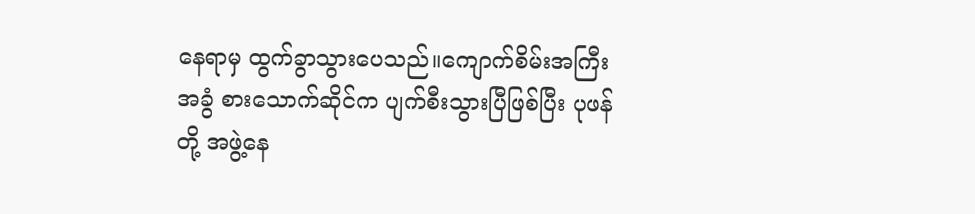နေရာမှ ထွက်ခွာသွားပေသည်။ကျောက်စိမ်းအကြီးအခွံ စားသောက်ဆိုင်က ပျက်စီးသွားပြီဖြစ်ပြီး ပုဖန်တို့ အဖွဲ့နေ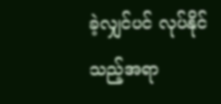ခဲ့လျှင်ပင် လုပ်နိုင်သည့်အရာ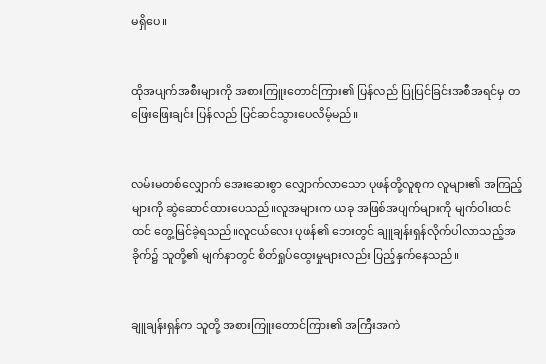မရှိပေ။


ထိုအပျက်အစီးများကို အစားကြူးတောင်ကြား၏ ပြန်လည် ပြုပြင်ခြင်းအစီအရင်မှ တဖြေးဖြေးချင်း ပြန်လည် ပြင်ဆင်သွားပေလိမ့်မည်။


လမ်းမတစ်လျှောက် အေးဆေးစွာ လျှောက်လာသော ပုဖန်တို့လူစုက လူများ၏ အကြည့်များကို ဆွဲဆောင်ထားပေသည်။လူအများက ယခု အဖြစ်အပျက်များကို မျက်ဝါးထင်ထင် တွေ့မြင်ခဲ့ရသည်။လူငယ်လေး ပုဖန်၏ ဘေးတွင် ချူချန်းရှန်လိုက်ပါလာသည့်အခိုက်၌ သူတို့၏ မျက်နာတွင် စိတ်ရှုပ်ထွေးမှုများလည်း ပြည့်နှက်နေသည်။


ချူချန်းရှန်က သူတို့ အစားကြူးတောင်ကြား၏ အကြီးအကဲ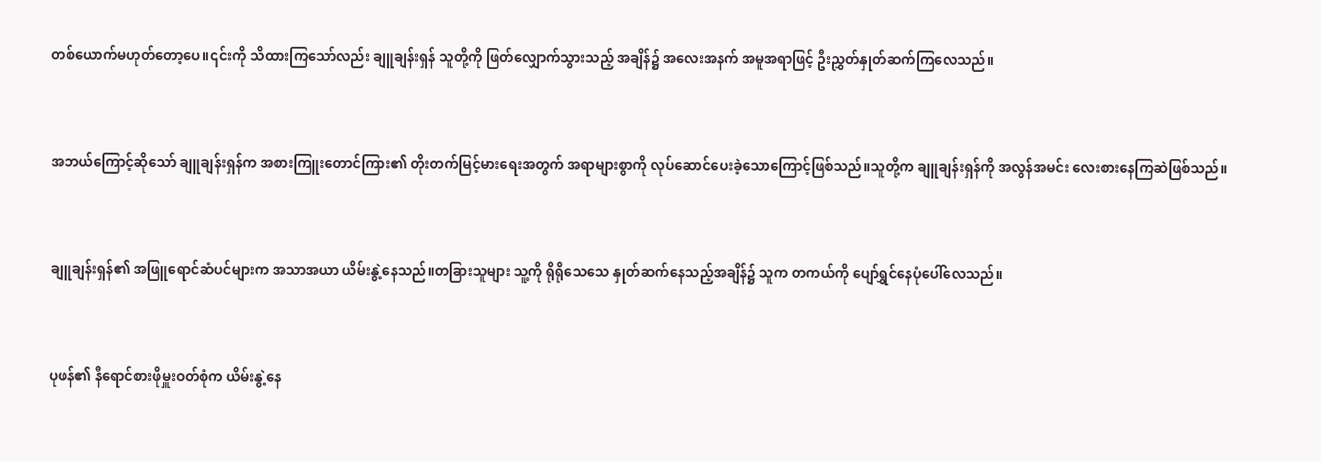တစ်ယောက်မဟုတ်တော့ပေ။၎င်းကို သိထားကြသော်လည်း ချူချန်းရှန် သူတို့ကို ဖြတ်လျှောက်သွားသည့် အချိန်၌ အလေးအနက် အမူအရာဖြင့် ဦးညွှတ်နှုတ်ဆက်ကြလေသည်။


အဘယ်ကြောင့်ဆိုသော် ချူချန်းရှန်က အစားကြူးတောင်ကြား၏ တိုးတက်မြင့်မားရေးအတွက် အရာများစွာကို လုပ်ဆောင်ပေးခဲ့သောကြောင့်ဖြစ်သည်။သူတို့က ချူချန်းရှန်ကို အလွန်အမင်း လေးစားနေကြဆဲဖြစ်သည်။


ချူချန်းရှန်၏ အဖြူရောင်ဆံပင်များက အသာအယာ ယိမ်းနွဲ့နေသည်။တခြားသူများ သူ့ကို ရိုရိုသေသေ နှုတ်ဆက်နေသည့်အချိန်၌ သူက တကယ်ကို ပျော်ရွှင်နေပုံပေါ်လေသည်။


ပုဖန်၏ နီရောင်စားဖိုမှူးဝတ်စုံက ယိမ်းနွဲ့နေ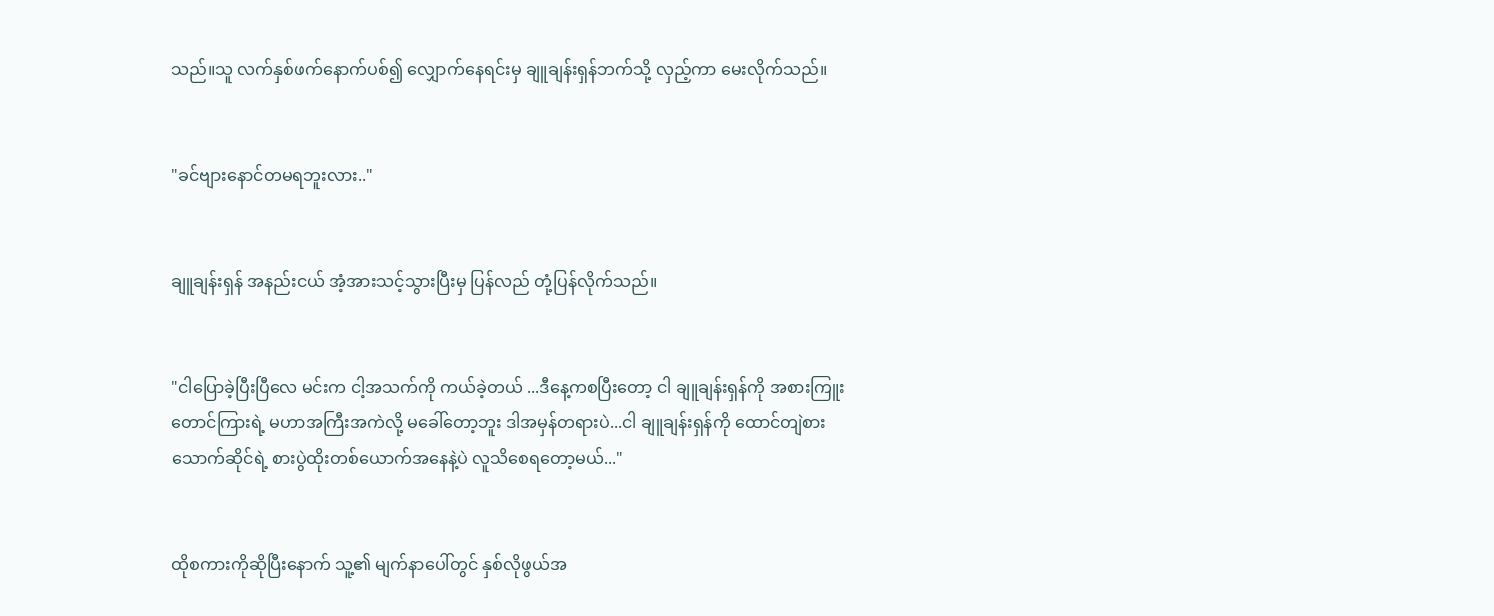သည်။သူ လက်နှစ်ဖက်နောက်ပစ်၍ လျှောက်နေရင်းမှ ချူချန်းရှန်ဘက်သို့ လှည့်ကာ မေးလိုက်သည်။


"ခင်ဗျားနောင်တမရဘူးလား.."


ချူချန်းရှန် အနည်းငယ် အံ့အားသင့်သွားပြီးမှ ပြန်လည် တုံ့ပြန်လိုက်သည်။


"ငါပြောခဲ့ပြီးပြီလေ မင်းက ငါ့အသက်ကို ကယ်ခဲ့တယ် ...ဒီနေ့ကစပြီးတော့ ငါ ချူချန်းရှန်ကို အစားကြူးတောင်ကြားရဲ့ မဟာအကြီးအကဲလို့ မခေါ်တော့ဘူး ဒါအမှန်တရားပဲ...ငါ ချူချန်းရှန်ကို ထောင်တျဲစားသောက်ဆိုင်ရဲ့ စားပွဲထိုးတစ်ယောက်အနေနဲ့ပဲ လူသိစေရတော့မယ်..."


ထိုစကားကိုဆိုပြီးနောက် သူ့၏ မျက်နာပေါ်တွင် နှစ်လိုဖွယ်အ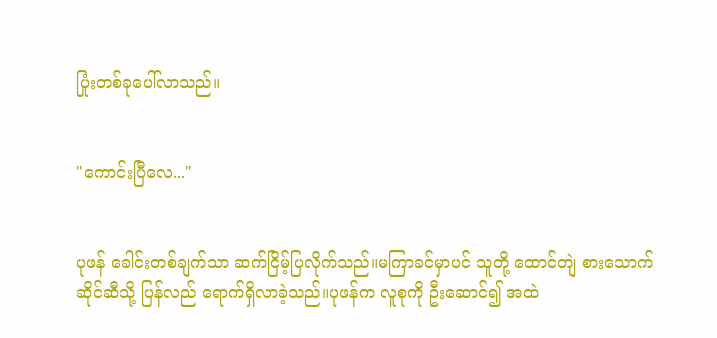ပြုံးတစ်ခုပေါ်လာသည်။


"ကောင်းပြီလေ..."


ပုဖန် ခေါင်းတစ်ချက်သာ ဆက်ငြိမ့်ပြလိုက်သည်။မကြာခင်မှာပင် သူတို့ ထောင်တျဲ စားသောက်ဆိုင်ဆီသို့ ပြန်လည် ရောက်ရှိလာခဲ့သည်။ပုဖန်က လူစုကို ဦးဆောင်၍ အထဲ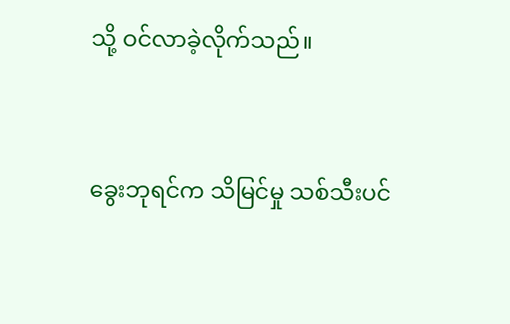သို့ ဝင်လာခဲ့လိုက်သည်။


ခွေးဘုရင်က သိမြင်မှု သစ်သီးပင်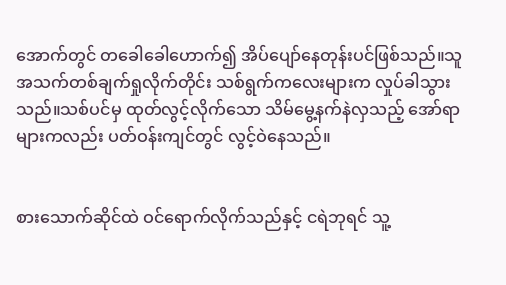အောက်တွင် တခေါခေါဟောက်၍ အိပ်ပျော်နေတုန်းပင်ဖြစ်သည်။သူအသက်တစ်ချက်ရှုလိုက်တိုင်း သစ်ရွက်ကလေးများက လှုပ်ခါသွားသည်။သစ်ပင်မှ ထုတ်လွင့်လိုက်သော သိမ်မွေ့နက်နဲလှသည့် အော်ရာများကလည်း ပတ်ဝန်းကျင်တွင် လွင့်ဝဲနေသည်။


စားသောက်ဆိုင်ထဲ ဝင်ရောက်လိုက်သည်နှင့် ငရဲဘုရင် သူ့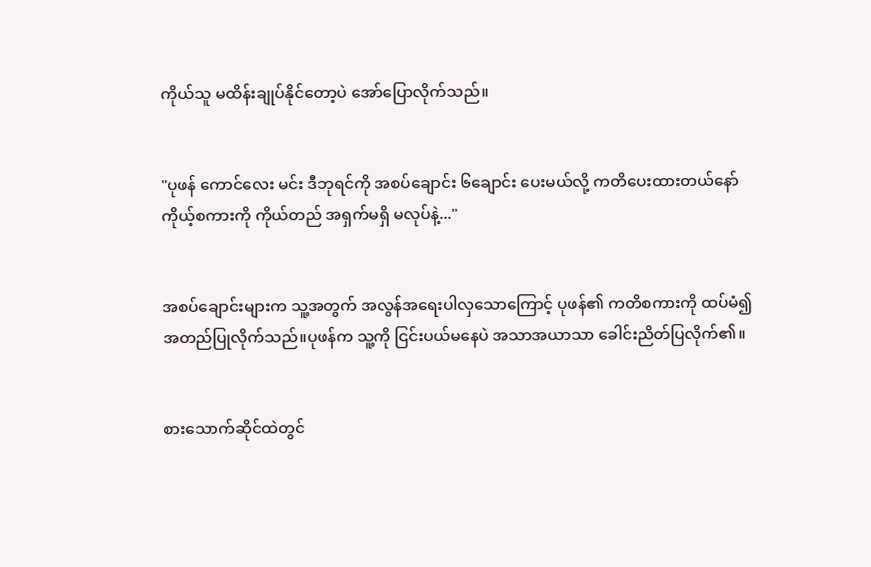ကိုယ်သူ မထိန်းချုပ်နိုင်တော့ပဲ အော်ပြောလိုက်သည်။


"ပုဖန် ကောင်လေး မင်း ဒီဘုရင်ကို အစပ်ချောင်း ၆ချောင်း ပေးမယ်လို့ ကတိပေးထားတယ်နော် ကိုယ့်စကားကို ကိုယ်တည် အရှက်မရှိ မလုပ်နဲ့..."


အစပ်ချောင်းများက သူ့အတွက် အလွန်အရေးပါလှသောကြောင့် ပုဖန်၏ ကတိစကားကို ထပ်မံ၍ အတည်ပြုလိုက်သည်။ပုဖန်က သူ့ကို ငြင်းပယ်မနေပဲ အသာအယာသာ ခေါင်းညိတ်ပြလိုက်၏။


စားသောက်ဆိုင်ထဲတွင်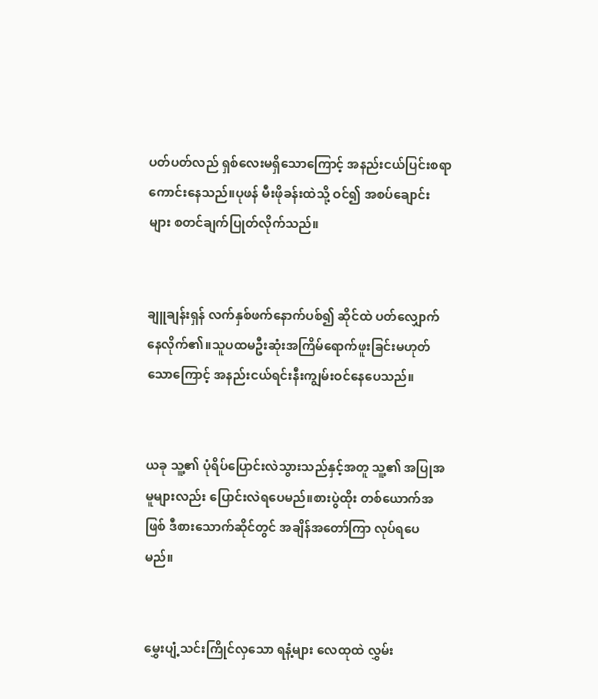ပတ်ပတ်လည် ရှစ်လေးမရှိသောကြောင့် အနည်းငယ်ပြင်းစရာကောင်းနေသည်။ပုဖန် မီးဖိုခန်းထဲသို့ ဝင်၍ အစပ်ချောင်းများ စတင်ချက်ပြုတ်လိုက်သည်။


ချူချန်းရှန် လက်နှစ်ဖက်နောက်ပစ်၍ ဆိုင်ထဲ ပတ်လျှောက်နေလိုက်၏။သူပထမဦးဆုံးအကြိမ်ရောက်ဖူးခြင်းမဟုတ်သောကြောင့် အနည်းငယ်ရင်းနီးကျွမ်းဝင်နေပေသည်။


ယခု သူ့၏ ပုံရိပ်ပြောင်းလဲသွားသည်နှင့်အတူ သူ့၏ အပြုအမူများလည်း ပြောင်းလဲရပေမည်။စားပွဲထိုး တစ်ယောက်အဖြစ် ဒီစားသောက်ဆိုင်တွင် အချိန်အတော်ကြာ လုပ်ရပေမည်။


မွှေးပျံ့သင်းကြိုင်လှသော ရနံ့များ လေထုထဲ လွှမ်း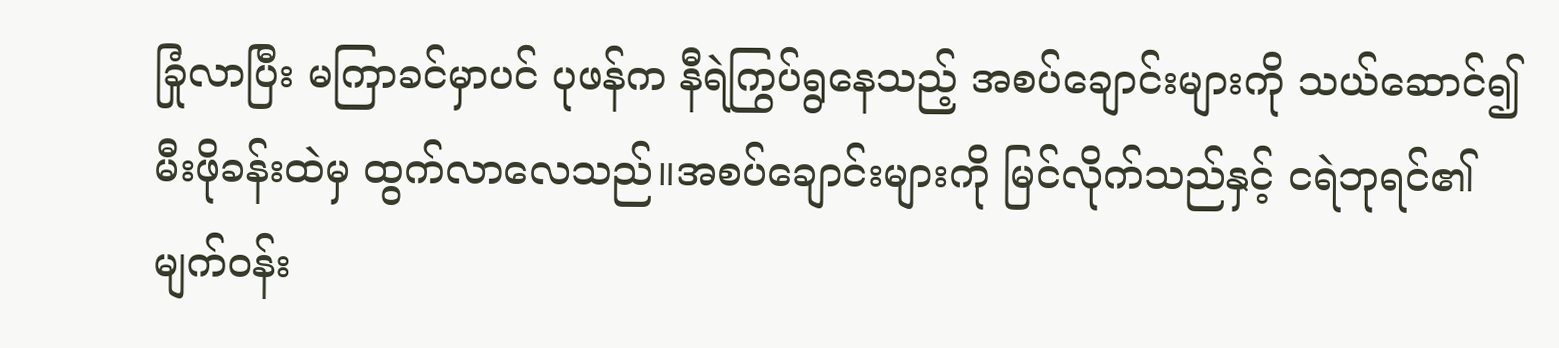ခြုံလာပြီး မကြာခင်မှာပင် ပုဖန်က နီရဲကြွပ်ရွနေသည့် အစပ်ချောင်းများကို သယ်ဆောင်၍ မီးဖိုခန်းထဲမှ ထွက်လာလေသည်။အစပ်ချောင်းများကို မြင်လိုက်သည်နှင့် ငရဲဘုရင်၏ မျက်ဝန်း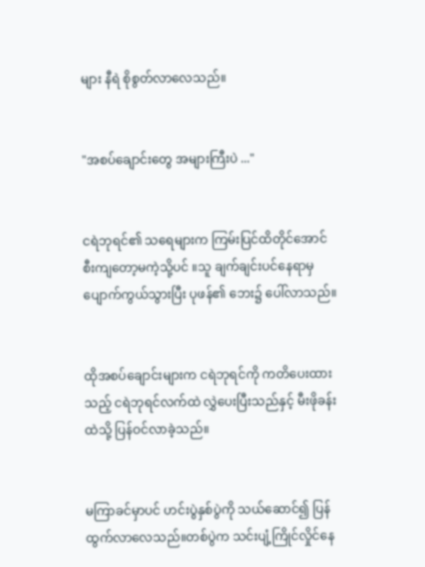များ နီရဲ စိုစွတ်လာလေသည်။


"အစပ်ချောင်းတွေ အများကြီးပဲ ..."


ငရဲဘုရင်၏ သရေများက ကြမ်းပြင်ထိတိုင်အောင် စီးကျတော့မကဲ့သို့ပင် ။သူ ချက်ချင်းပင်နေရာမှ ပျောက်ကွယ်သွားပြီး ပုဖန်၏ ဘေး၌ ပေါ်လာသည်။


ထိုအစပ်ချောင်းများက ငရဲဘုရင်ကို ကတိပေးထားသည့် ငရဲဘုရင်လက်ထဲ လွှဲပေးပြီးသည်နှင့် မီးဖိုခန်းထဲသို့ ပြန်ဝင်လာခဲ့သည်။


မကြာခင်မှာပင် ဟင်းပွဲနှစ်ပွဲကို သယ်ဆောင်၍ ပြန်ထွက်လာလေသည်။တစ်ပွဲက သင်းပျံ့ကြိုင်လှိုင်နေ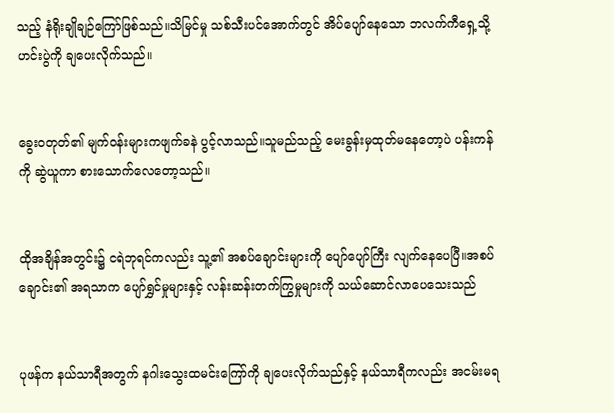သည့် နံရိုးချိုချဉ်ကြော်ဖြစ်သည်။သိမြင်မှု သစ်သီးပင်အောက်တွင် အိပ်ပျော်နေသော ဘလက်ကီရှေ့သို့ ဟင်းပွဲကို ချပေးလိုက်သည်။


ခွေးဝတုတ်၏ မျက်ဝန်းများကဖျက်ခနဲ ပွင့်လာသည်။သူမည်သည့် မေးခွန်းမှထုတ်မနေတော့ပဲ ပန်းကန်ကို ဆွဲယူကာ စားသောက်လေတော့သည်။


ထိုအချိန်အတွင်း၌ ငရဲဘုရင်ကလည်း သူ့၏ အစပ်ချောင်းများကို ပျော်ပျော်ကြီး လျက်နေပေပြီ။အစပ်ချောင်း၏ အရသာက ပျော်ရွှင်မှုများနှင့် လန်းဆန်းတက်ကြွမှုများကို သယ်ဆောင်လာပေသေးသည်


ပုဖန်က နယ်သာရီအတွက် နဂါးသွေးထမင်းကြော်ကို ချပေးလိုက်သည်နှင့် နယ်သာရီကလည်း အငမ်းမရ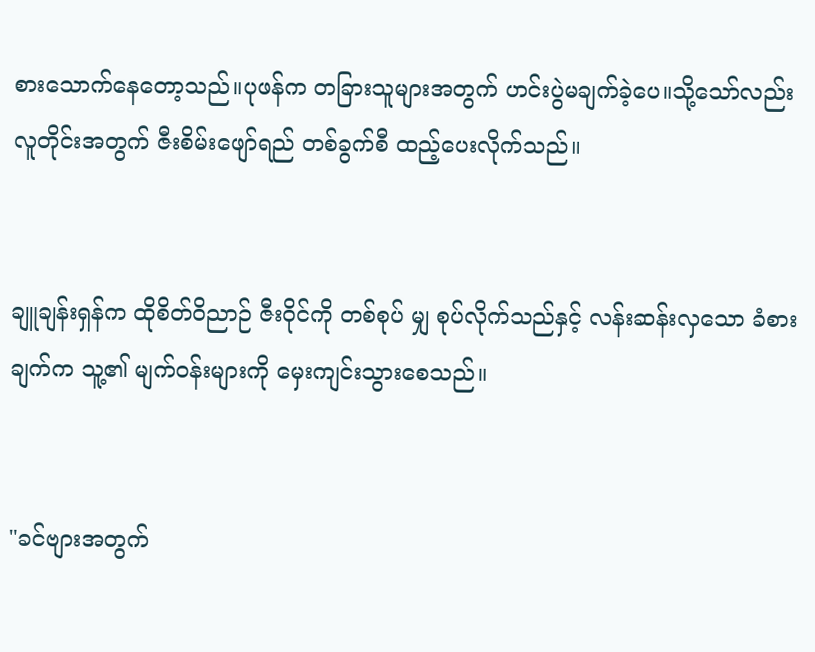စားသောက်နေတော့သည်။ပုဖန်က တခြားသူများအတွက် ဟင်းပွဲမချက်ခဲ့ပေ။သို့သော်လည်း လူတိုင်းအတွက် ဇီးစိမ်းဖျော်ရည် တစ်ခွက်စီ ထည့်ပေးလိုက်သည်။


ချူချန်းရှန်က ထိုစိတ်ဝိညာဉ် ဇီးဝိုင်ကို တစ်စုပ် မျှ စုပ်လိုက်သည်နှင့် လန်းဆန်းလှသော ခံစားချက်က သူ့၏ မျက်ဝန်းများကို မှေးကျင်းသွားစေသည်။


"ခင်ဗျားအတွက်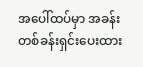အပေါ်ထပ်မှာ အခန်းတစ်ခန်းရှင်းပေးထား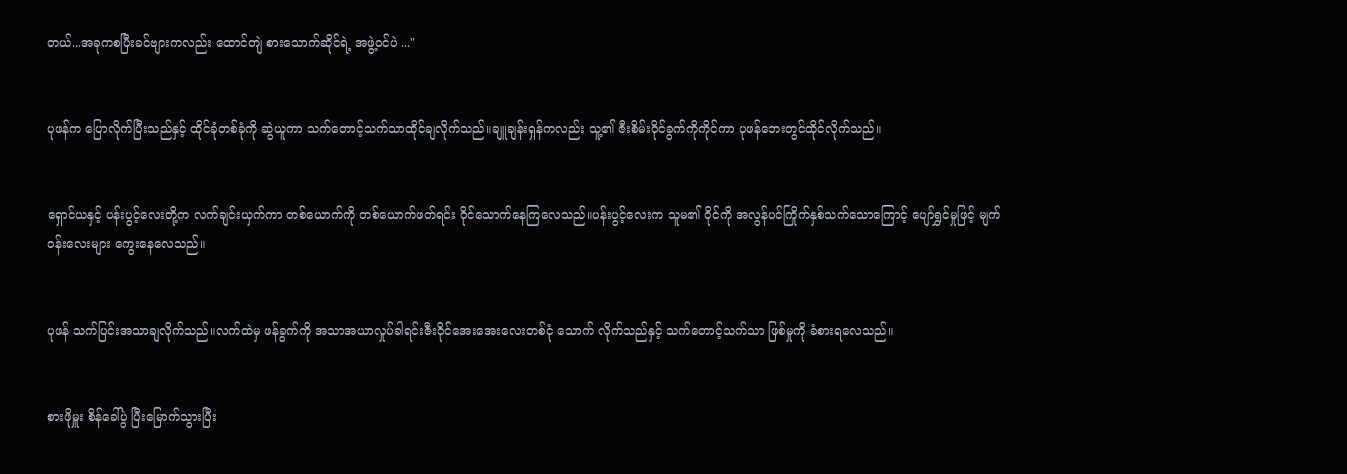တယ်...အခုကစပြီးခင်ဗျားကလည်း ထောင်တျဲ စားသောက်ဆိုင်ရဲ့ အဖွဲ့ဝင်ပဲ ..."


ပုဖန်က ပြောလိုက်ပြီးသည်နှင့် ထိုင်ခုံတစ်ခုံကို ဆွဲယူကာ သက်တောင့်သက်သာထိုင်ချလိုက်သည်။ချူချန်းရှန်ကလည်း သူ့၏ ဇီးစိမ်းဝိုင်ခွက်ကိုကိုင်ကာ ပုဖန်ဘေးတွင်ထိုင်လိုက်သည်။


ရှောင်ယနှင့် ပန်းပွင့်လေးတို့က လက်ချင်းယှက်ကာ တစ်ယောက်ကို တစ်ယောက်ဖတ်ရင်း ဝိုင်သောက်နေကြလေသည်။ပန်းပွင့်လေးက သူမ၏ ဝိုင်ကို အလွန်ပင်ကြိုက်နှစ်သက်သောကြောင့် ပျော်ရွှင်မှုဖြင့် မျက်ဝန်းလေးများ ကွေးနေလေသည်။


ပုဖန် သက်ပြင်းအသာချလိုက်သည်။လက်ထဲမှ ဖန်ခွက်ကို အသာအယာလှုပ်ခါရင်းဇီးဝိုင်အေးအေးလေးတစ်ငုံ သောက် လိုက်သည်နှင့် သက်တောင့်သက်သာ ဖြစ်မှုကို ခံစားရလေသည်။


စားဖိုမှူး စိန်ခေါ်ပွဲ ပြီးမြောက်သွားပြီး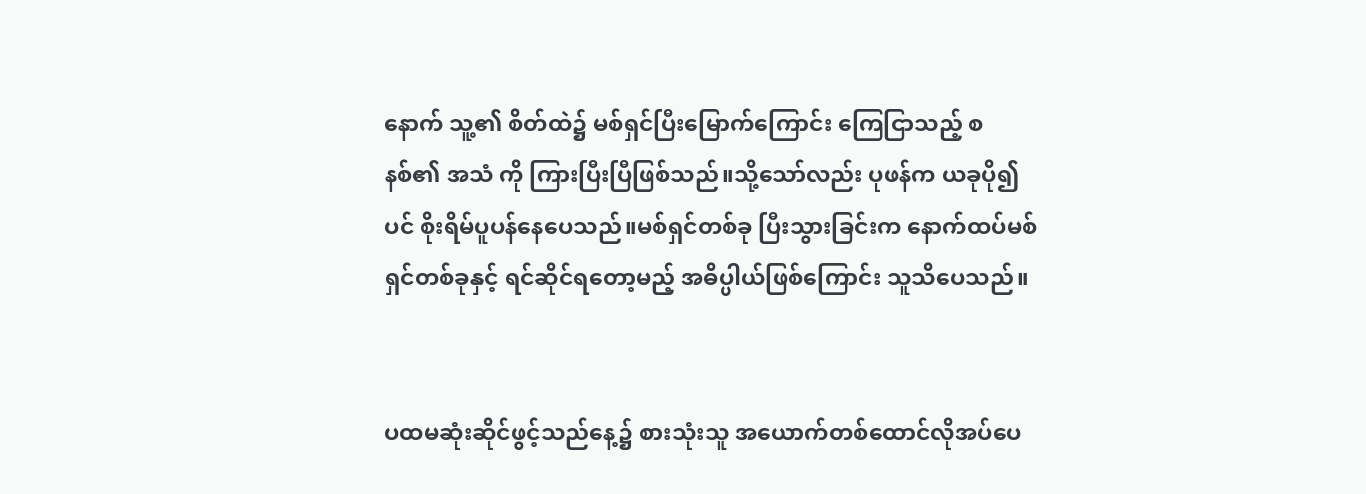နောက် သူ့၏ စိတ်ထဲ၌ မစ်ရှင်ပြီးမြောက်ကြောင်း ကြေငြာသည့် စနစ်၏ အသံ ကို ကြားပြီးပြီဖြစ်သည်။သို့သော်လည်း ပုဖန်က ယခုပို၍ပင် စိုးရိမ်ပူပန်နေပေသည်။မစ်ရှင်တစ်ခု ပြီးသွားခြင်းက နောက်ထပ်မစ်ရှင်တစ်ခုနှင့် ရင်ဆိုင်ရတော့မည့် အဓိပ္ပါယ်ဖြစ်ကြောင်း သူသိပေသည်။


ပထမဆုံးဆိုင်ဖွင့်သည်နေ့၌ စားသုံးသူ အယောက်တစ်ထောင်လိုအပ်ပေ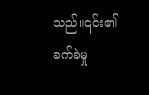သည်။၎င်း၏ ခက်ခဲမှု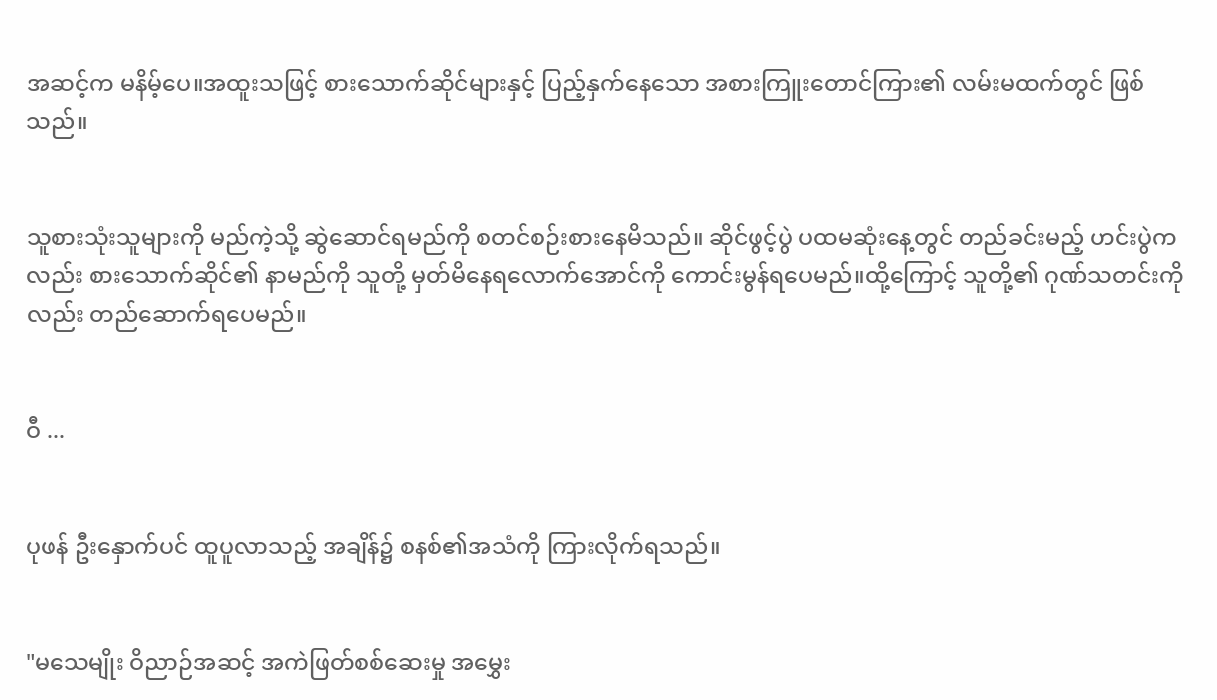အဆင့်က မနိမ့်ပေ။အထူးသဖြင့် စားသောက်ဆိုင်များနှင့် ပြည့်နှက်နေသော အစားကြူးတောင်ကြား၏ လမ်းမထက်တွင် ဖြစ်သည်။


သူစားသုံးသူများကို မည်ကဲ့သို့ ဆွဲဆောင်ရမည်ကို စတင်စဉ်းစားနေမိသည်။ ဆိုင်ဖွင့်ပွဲ ပထမဆုံးနေ့တွင် တည်ခင်းမည့် ဟင်းပွဲကလည်း စားသောက်ဆိုင်၏ နာမည်ကို သူတို့ မှတ်မိနေရလောက်အောင်ကို ကောင်းမွန်ရပေမည်။ထို့ကြောင့် သူတို့၏ ဂုဏ်သတင်းကိုလည်း တည်ဆောက်ရပေမည်။


ဝီ ...


ပုဖန် ဦးနှောက်ပင် ထူပူလာသည့် အချိန်၌ စနစ်၏အသံကို ကြားလိုက်ရသည်။


"မသေမျိုး ဝိညာဉ်အဆင့် အကဲဖြတ်စစ်ဆေးမှု အမွှေး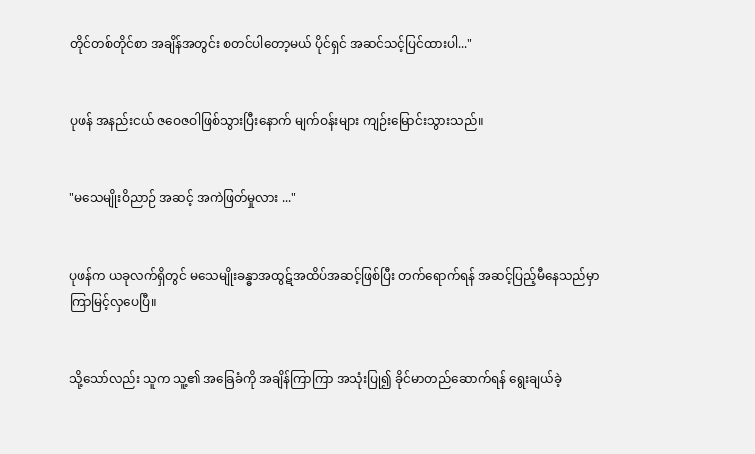တိုင်တစ်တိုင်စာ အချိန်အတွင်း စတင်ပါတော့မယ် ပိုင်ရှင် အဆင်သင့်ပြင်ထားပါ..."


ပုဖန် အနည်းငယ် ဇဝေဇဝါဖြစ်သွားပြီးနောက် မျက်ဝန်းများ ကျဉ်းမြောင်းသွားသည်။


"မသေမျိုးဝိညာဉ် အဆင့် အကဲဖြတ်မှုလား ..."


ပုဖန်က ယခုလက်ရှိတွင် မသေမျိုးခန္ဓာအထွဋ်အထိပ်အဆင့်ဖြစ်ပြီး တက်ရောက်ရန် အဆင့်ပြည့်မီနေသည်မှာ ကြာမြင့်လှပေပြီ။


သို့သော်လည်း သူက သူ့၏ အခြေခံကို အချိန်ကြာကြာ အသုံးပြု၍ ခိုင်မာတည်ဆောက်ရန် ရွေးချယ်ခဲ့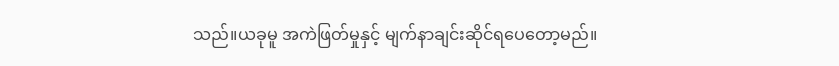သည်။ယခုမူ အကဲဖြတ်မှုနှင့် မျက်နာချင်းဆိုင်ရပေတော့မည်။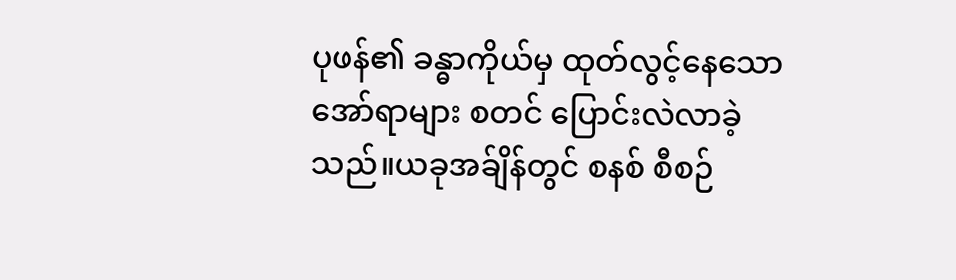ပုဖန်၏ ခန္ဓာကိုယ်မှ ထုတ်လွင့်နေသော အော်ရာများ စတင် ပြောင်းလဲလာခဲ့သည်။ယခုအခ်ျိန်တွင် စနစ် စီစဉ်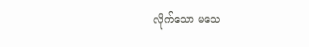လိုက်သော မသေ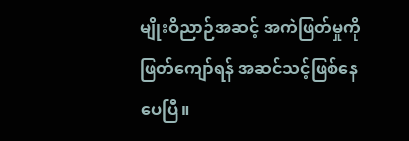မျိုးဝိညာဉ်အဆင့် အကဲဖြတ်မှုကို ဖြတ်ကျော်ရန် အဆင်သင့်ဖြစ်နေပေပြီ။